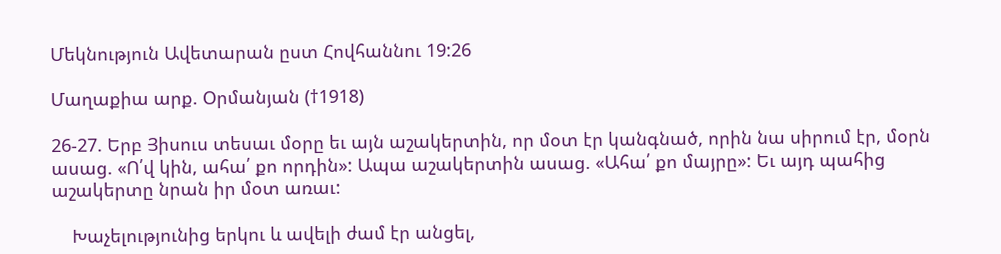Մեկնություն Ավետարան ըստ Հովհաննու 19:26

Մաղաքիա արք. Օրմանյան (†1918)

26-27. Երբ Յիսուս տեսաւ մօրը եւ այն աշակերտին, որ մօտ էր կանգնած, որին նա սիրում էր, մօրն ասաց. «Ո՛վ կին, ահա՛ քո որդին»: Ապա աշակերտին ասաց. «Ահա՛ քո մայրը»: Եւ այդ պահից աշակերտը նրան իր մօտ առաւ:

    Խաչելությունից երկու և ավելի ժամ էր անցել,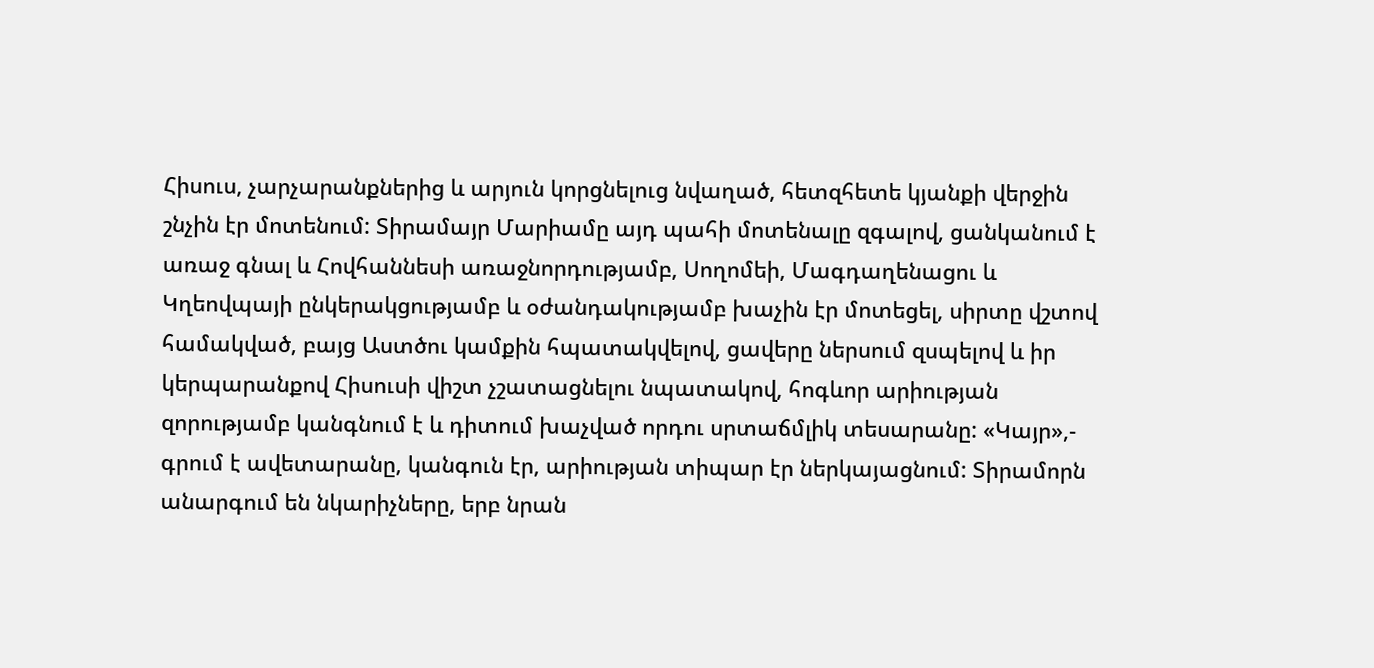Հիսուս, չարչարանքներից և արյուն կորցնելուց նվաղած, հետզհետե կյանքի վերջին շնչին էր մոտենում: Տիրամայր Մարիամը այդ պահի մոտենալը զգալով, ցանկանում է առաջ գնալ և Հովհաննեսի առաջնորդությամբ, Սողոմեի, Մագդաղենացու և Կղեովպայի ընկերակցությամբ և օժանդակությամբ խաչին էր մոտեցել, սիրտը վշտով համակված, բայց Աստծու կամքին հպատակվելով, ցավերը ներսում զսպելով և իր կերպարանքով Հիսուսի վիշտ չշատացնելու նպատակով, հոգևոր արիության զորությամբ կանգնում է և դիտում խաչված որդու սրտաճմլիկ տեսարանը: «Կայր»,- գրում է ավետարանը, կանգուն էր, արիության տիպար էր ներկայացնում: Տիրամորն անարգում են նկարիչները, երբ նրան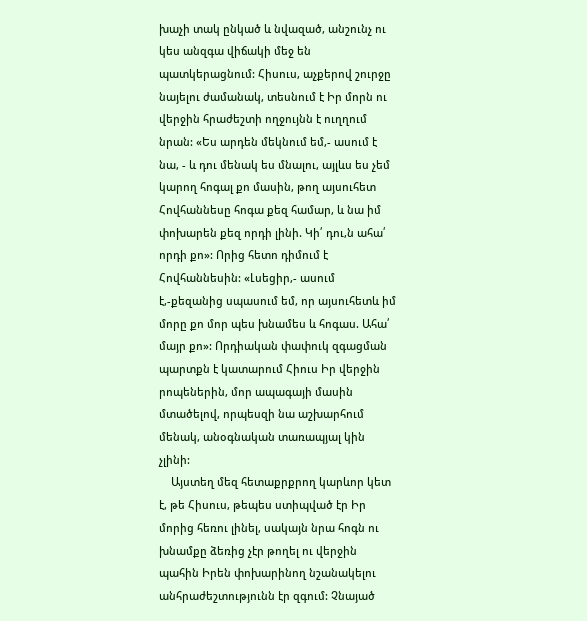խաչի տակ ընկած և նվազած, անշունչ ու կես անզգա վիճակի մեջ են պատկերացնում: Հիսուս, աչքերով շուրջը նայելու ժամանակ, տեսնում է Իր մորն ու վերջին հրաժեշտի ողջույնն է ուղղում նրան: «Ես արդեն մեկնում եմ,- ասում է նա, - և դու մենակ ես մնալու, այլևս ես չեմ կարող հոգալ քո մասին, թող այսուհետ Հովհաննեսը հոգա քեզ համար, և նա իմ փոխարեն քեզ որդի լինի. Կի՛ դու,ն ահա՛ որդի քո»: Որից հետո դիմում է Հովհաննեսին: «Լսեցիր,- ասում է,-քեզանից սպասում եմ, որ այսուհետև իմ մորը քո մոր պես խնամես և հոգաս. Ահա՛ մայր քո»: Որդիական փափուկ զգացման պարտքն է կատարում Հիուս Իր վերջին րոպեներին, մոր ապագայի մասին մտածելով, որպեսզի նա աշխարհում մենակ, անօգնական տառապյալ կին չլինի:
    Այստեղ մեզ հետաքրքրող կարևոր կետ է, թե Հիսուս, թեպես ստիպված էր Իր մորից հեռու լինել, սակայն նրա հոգն ու խնամքը ձեռից չէր թողել ու վերջին պահին Իրեն փոխարինող նշանակելու անհրաժեշտությունն էր զգում: Չնայած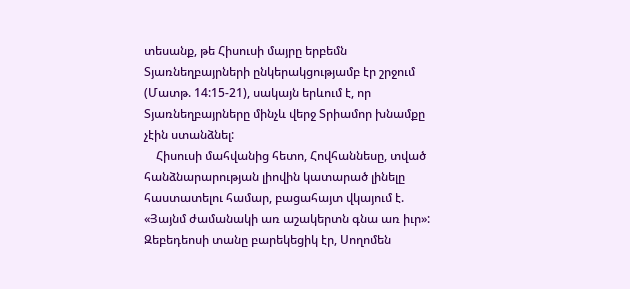տեսանք, թե Հիսուսի մայրը երբեմն Տյառնեղբայրների ընկերակցությամբ էր շրջում (Մատթ. 14:15-21), սակայն երևում է, որ Տյառնեղբայրները մինչև վերջ Տրիամոր խնամքը չէին ստանձնել:
    Հիսուսի մահվանից հետո, Հովհաննեսը, տված հանձնարարության լիովին կատարած լինելը հաստատելու համար, բացահայտ վկայում է. «Յայնմ ժամանակի առ աշակերտն գնա առ իւր»: Զեբեդեոսի տանը բարեկեցիկ էր, Սողոմեն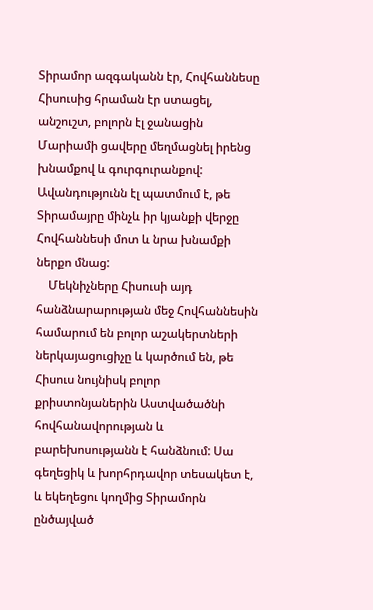Տիրամոր ազգականն էր, Հովհաննեսը Հիսուսից հրաման էր ստացել, անշուշտ, բոլորն էլ ջանացին Մարիամի ցավերը մեղմացնել իրենց խնամքով և գուրգուրանքով: Ավանդությունն էլ պատմում է, թե Տիրամայրը մինչև իր կյանքի վերջը Հովհաննեսի մոտ և նրա խնամքի ներքո մնաց:
    Մեկնիչները Հիսուսի այդ հանձնարարության մեջ Հովհաննեսին համարում են բոլոր աշակերտների ներկայացուցիչը և կարծում են, թե Հիսուս նույնիսկ բոլոր քրիստոնյաներին Աստվածածնի հովհանավորության և բարեխոսությանն է հանձնում: Սա գեղեցիկ և խորհրդավոր տեսակետ է, և եկեղեցու կողմից Տիրամորն ընծայված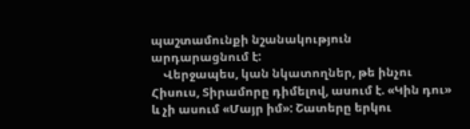պաշտամունքի նշանակություն արդարացնում է:
    Վերջապես, կան նկատողներ, թե ինչու Հիսուս, Տիրամորը դիմելով, ասում է. «Կին դու» և չի ասում «Մայր իմ»: Շատերը երկու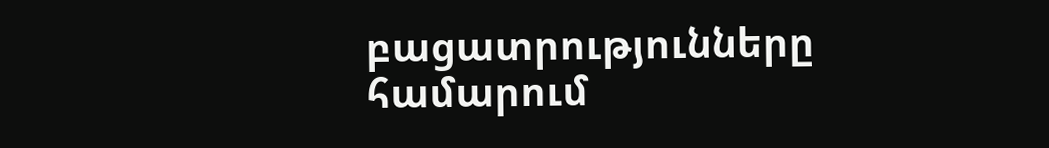բացատրությունները համարում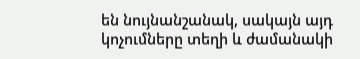են նույնանշանակ, սակայն այդ կոչումները տեղի և ժամանակի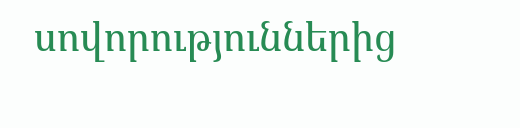սովորություններից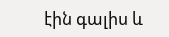էին գալիս և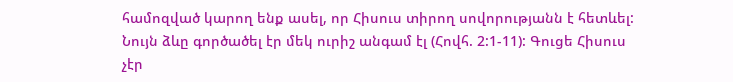համոզված կարող ենք ասել, որ Հիսուս տիրող սովորությանն է հետևել: Նույն ձևը գործածել էր մեկ ուրիշ անգամ էլ (Հովհ. 2:1-11): Գուցե Հիսուս չէր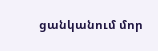ցանկանում մոր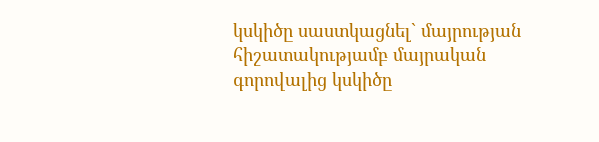կսկիծը սաստկացնել` մայրության հիշատակությամբ մայրական գորովալից կսկիծը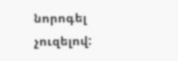նորոգել չուզելով: